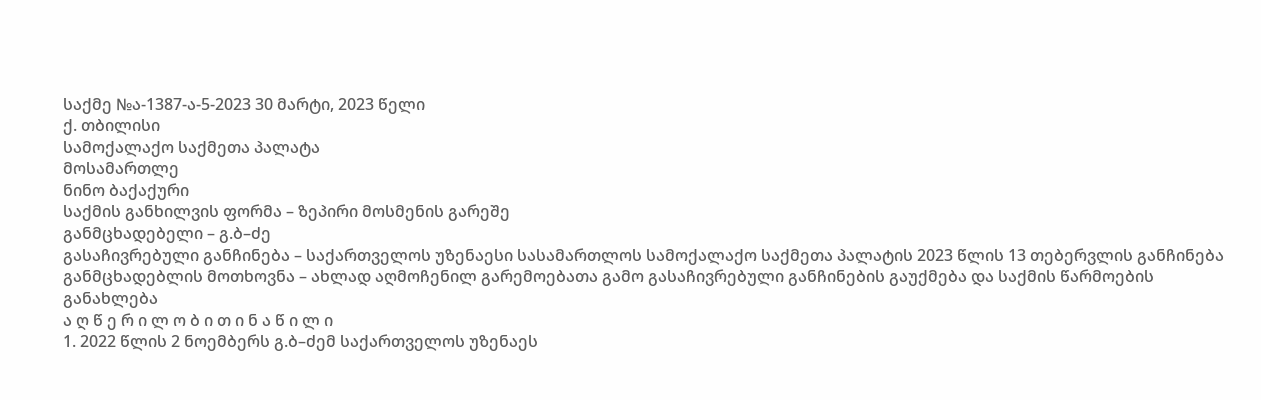საქმე №ა-1387-ა-5-2023 30 მარტი, 2023 წელი
ქ. თბილისი
სამოქალაქო საქმეთა პალატა
მოსამართლე
ნინო ბაქაქური
საქმის განხილვის ფორმა – ზეპირი მოსმენის გარეშე
განმცხადებელი – გ.ბ–ძე
გასაჩივრებული განჩინება – საქართველოს უზენაესი სასამართლოს სამოქალაქო საქმეთა პალატის 2023 წლის 13 თებერვლის განჩინება
განმცხადებლის მოთხოვნა – ახლად აღმოჩენილ გარემოებათა გამო გასაჩივრებული განჩინების გაუქმება და საქმის წარმოების განახლება
ა ღ წ ე რ ი ლ ო ბ ი თ ი ნ ა წ ი ლ ი
1. 2022 წლის 2 ნოემბერს გ.ბ–ძემ საქართველოს უზენაეს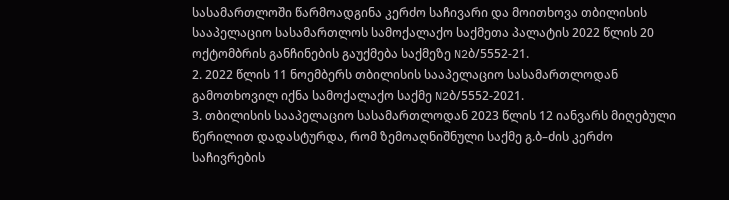სასამართლოში წარმოადგინა კერძო საჩივარი და მოითხოვა თბილისის სააპელაციო სასამართლოს სამოქალაქო საქმეთა პალატის 2022 წლის 20 ოქტომბრის განჩინების გაუქმება საქმეზე N2ბ/5552-21.
2. 2022 წლის 11 ნოემბერს თბილისის სააპელაციო სასამართლოდან გამოთხოვილ იქნა სამოქალაქო საქმე N2ბ/5552-2021.
3. თბილისის სააპელაციო სასამართლოდან 2023 წლის 12 იანვარს მიღებული წერილით დადასტურდა, რომ ზემოაღნიშნული საქმე გ.ბ–ძის კერძო საჩივრების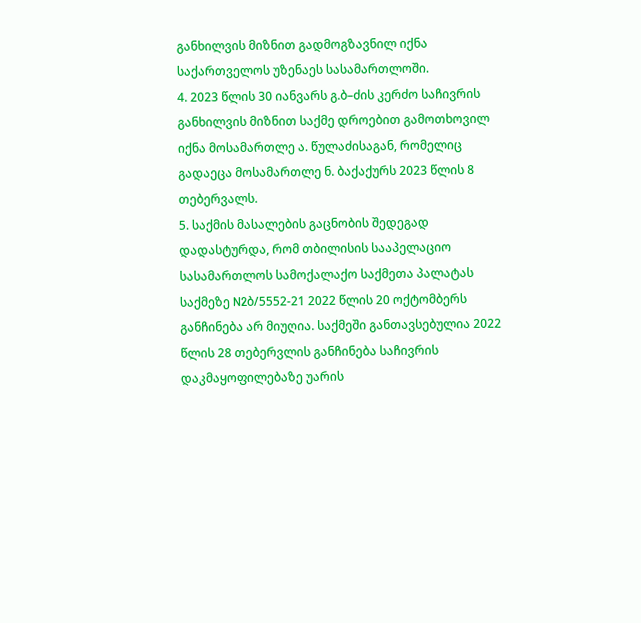განხილვის მიზნით გადმოგზავნილ იქნა საქართველოს უზენაეს სასამართლოში.
4. 2023 წლის 30 იანვარს გ.ბ–ძის კერძო საჩივრის განხილვის მიზნით საქმე დროებით გამოთხოვილ იქნა მოსამართლე ა. წულაძისაგან, რომელიც გადაეცა მოსამართლე ნ. ბაქაქურს 2023 წლის 8 თებერვალს.
5. საქმის მასალების გაცნობის შედეგად დადასტურდა, რომ თბილისის სააპელაციო სასამართლოს სამოქალაქო საქმეთა პალატას საქმეზე N2ბ/5552-21 2022 წლის 20 ოქტომბერს განჩინება არ მიუღია. საქმეში განთავსებულია 2022 წლის 28 თებერვლის განჩინება საჩივრის დაკმაყოფილებაზე უარის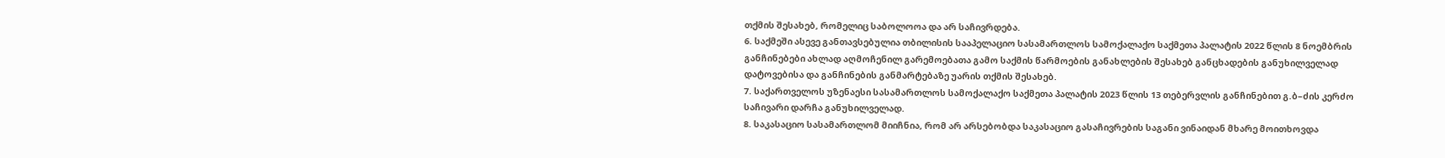თქმის შესახებ, რომელიც საბოლოოა და არ საჩივრდება.
6. საქმეში ასევე განთავსებულია თბილისის სააპელაციო სასამართლოს სამოქალაქო საქმეთა პალატის 2022 წლის 8 ნოემბრის განჩინებები ახლად აღმოჩენილ გარემოებათა გამო საქმის წარმოების განახლების შესახებ განცხადების განუხილველად დატოვებისა და განჩინების განმარტებაზე უარის თქმის შესახებ.
7. საქართველოს უზენაესი სასამართლოს სამოქალაქო საქმეთა პალატის 2023 წლის 13 თებერვლის განჩინებით გ.ბ–ძის კერძო საჩივარი დარჩა განუხილველად.
8. საკასაციო სასამართლომ მიიჩნია, რომ არ არსებობდა საკასაციო გასაჩივრების საგანი ვინაიდან მხარე მოითხოვდა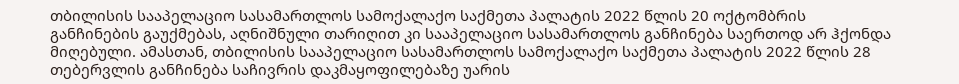თბილისის სააპელაციო სასამართლოს სამოქალაქო საქმეთა პალატის 2022 წლის 20 ოქტომბრის განჩინების გაუქმებას, აღნიშნული თარიღით კი სააპელაციო სასამართლოს განჩინება საერთოდ არ ჰქონდა მიღებული. ამასთან, თბილისის სააპელაციო სასამართლოს სამოქალაქო საქმეთა პალატის 2022 წლის 28 თებერვლის განჩინება საჩივრის დაკმაყოფილებაზე უარის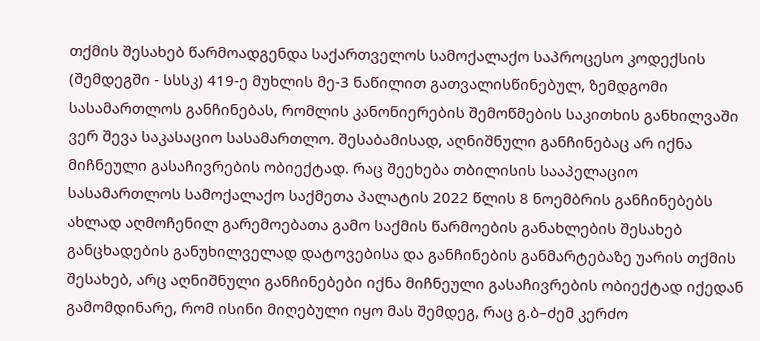თქმის შესახებ წარმოადგენდა საქართველოს სამოქალაქო საპროცესო კოდექსის (შემდეგში - სსსკ) 419-ე მუხლის მე-3 ნაწილით გათვალისწინებულ, ზემდგომი სასამართლოს განჩინებას, რომლის კანონიერების შემოწმების საკითხის განხილვაში ვერ შევა საკასაციო სასამართლო. შესაბამისად, აღნიშნული განჩინებაც არ იქნა მიჩნეული გასაჩივრების ობიექტად. რაც შეეხება თბილისის სააპელაციო სასამართლოს სამოქალაქო საქმეთა პალატის 2022 წლის 8 ნოემბრის განჩინებებს ახლად აღმოჩენილ გარემოებათა გამო საქმის წარმოების განახლების შესახებ განცხადების განუხილველად დატოვებისა და განჩინების განმარტებაზე უარის თქმის შესახებ, არც აღნიშნული განჩინებები იქნა მიჩნეული გასაჩივრების ობიექტად იქედან გამომდინარე, რომ ისინი მიღებული იყო მას შემდეგ, რაც გ.ბ–ძემ კერძო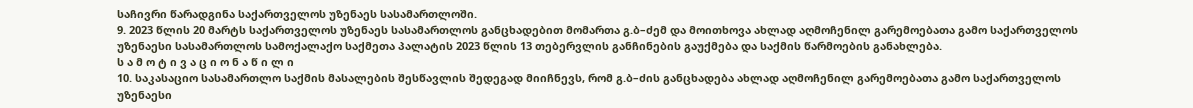საჩივრი წარადგინა საქართველოს უზენაეს სასამართლოში.
9. 2023 წლის 20 მარტს საქართველოს უზენაეს სასამართლოს განცხადებით მომართა გ.ბ–ძემ და მოითხოვა ახლად აღმოჩენილ გარემოებათა გამო საქართველოს უზენაესი სასამართლოს სამოქალაქო საქმეთა პალატის 2023 წლის 13 თებერვლის განჩინების გაუქმება და საქმის წარმოების განახლება.
ს ა მ ო ტ ი ვ ა ც ი ო ნ ა წ ი ლ ი
10. საკასაციო სასამართლო საქმის მასალების შესწავლის შედეგად მიიჩნევს, რომ გ.ბ–ძის განცხადება ახლად აღმოჩენილ გარემოებათა გამო საქართველოს უზენაესი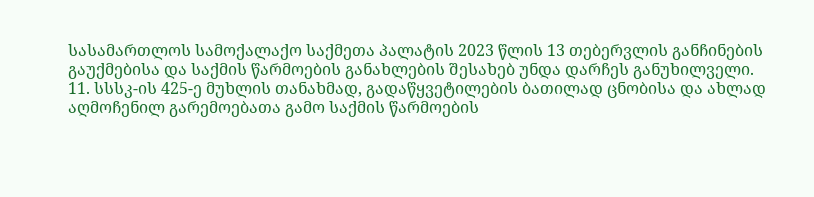სასამართლოს სამოქალაქო საქმეთა პალატის 2023 წლის 13 თებერვლის განჩინების გაუქმებისა და საქმის წარმოების განახლების შესახებ უნდა დარჩეს განუხილველი.
11. სსსკ-ის 425-ე მუხლის თანახმად, გადაწყვეტილების ბათილად ცნობისა და ახლად აღმოჩენილ გარემოებათა გამო საქმის წარმოების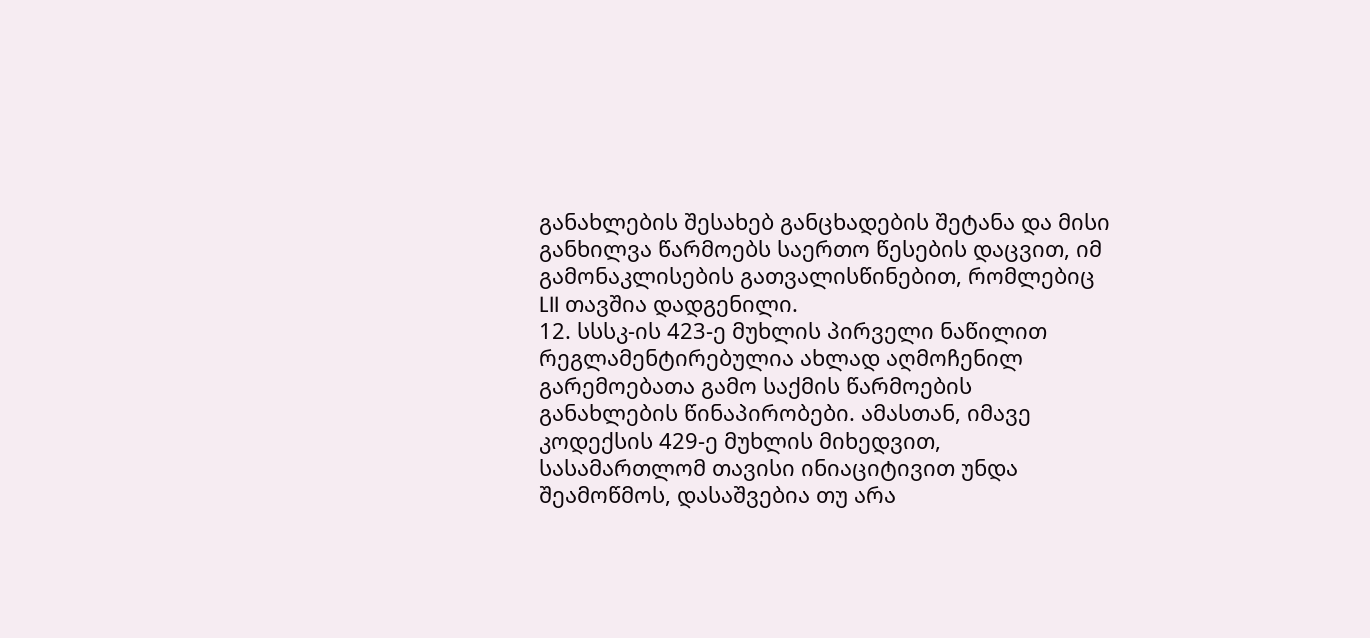განახლების შესახებ განცხადების შეტანა და მისი განხილვა წარმოებს საერთო წესების დაცვით, იმ გამონაკლისების გათვალისწინებით, რომლებიც LII თავშია დადგენილი.
12. სსსკ-ის 423-ე მუხლის პირველი ნაწილით რეგლამენტირებულია ახლად აღმოჩენილ გარემოებათა გამო საქმის წარმოების განახლების წინაპირობები. ამასთან, იმავე კოდექსის 429-ე მუხლის მიხედვით, სასამართლომ თავისი ინიაციტივით უნდა შეამოწმოს, დასაშვებია თუ არა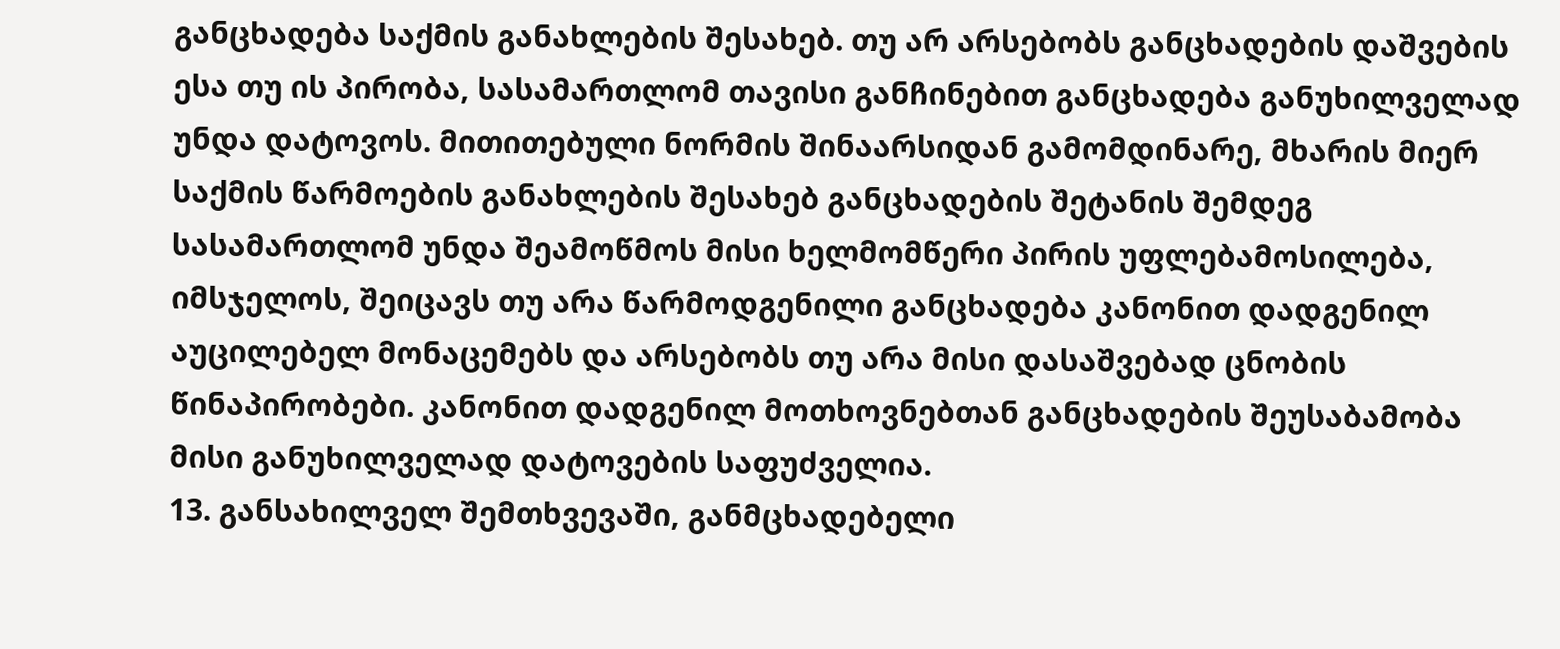განცხადება საქმის განახლების შესახებ. თუ არ არსებობს განცხადების დაშვების ესა თუ ის პირობა, სასამართლომ თავისი განჩინებით განცხადება განუხილველად უნდა დატოვოს. მითითებული ნორმის შინაარსიდან გამომდინარე, მხარის მიერ საქმის წარმოების განახლების შესახებ განცხადების შეტანის შემდეგ სასამართლომ უნდა შეამოწმოს მისი ხელმომწერი პირის უფლებამოსილება, იმსჯელოს, შეიცავს თუ არა წარმოდგენილი განცხადება კანონით დადგენილ აუცილებელ მონაცემებს და არსებობს თუ არა მისი დასაშვებად ცნობის წინაპირობები. კანონით დადგენილ მოთხოვნებთან განცხადების შეუსაბამობა მისი განუხილველად დატოვების საფუძველია.
13. განსახილველ შემთხვევაში, განმცხადებელი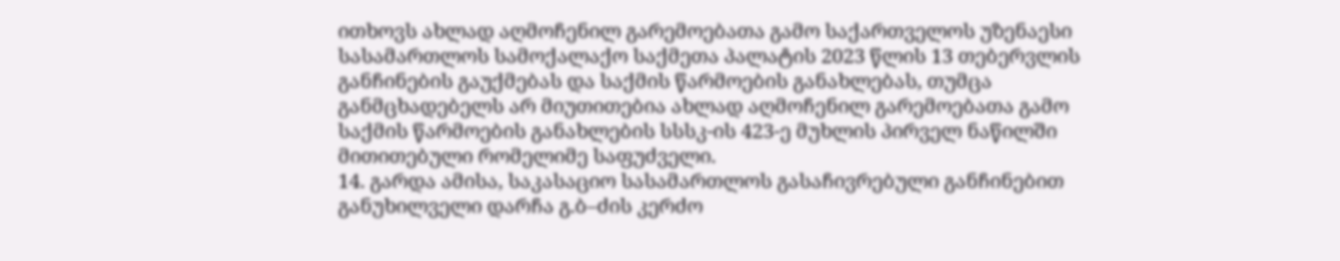ითხოვს ახლად აღმოჩენილ გარემოებათა გამო საქართველოს უზენაესი სასამართლოს სამოქალაქო საქმეთა პალატის 2023 წლის 13 თებერვლის განჩინების გაუქმებას და საქმის წარმოების განახლებას, თუმცა განმცხადებელს არ მიუთითებია ახლად აღმოჩენილ გარემოებათა გამო საქმის წარმოების განახლების სსსკ-ის 423-ე მუხლის პირველ ნაწილში მითითებული რომელიმე საფუძველი.
14. გარდა ამისა, საკასაციო სასამართლოს გასაჩივრებული განჩინებით განუხილველი დარჩა გ.ბ–ძის კერძო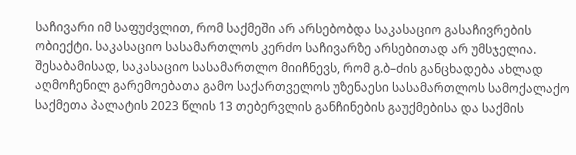საჩივარი იმ საფუძვლით, რომ საქმეში არ არსებობდა საკასაციო გასაჩივრების ობიექტი. საკასაციო სასამართლოს კერძო საჩივარზე არსებითად არ უმსჯელია. შესაბამისად, საკასაციო სასამართლო მიიჩნევს, რომ გ.ბ–ძის განცხადება ახლად აღმოჩენილ გარემოებათა გამო საქართველოს უზენაესი სასამართლოს სამოქალაქო საქმეთა პალატის 2023 წლის 13 თებერვლის განჩინების გაუქმებისა და საქმის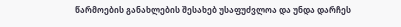წარმოების განახლების შესახებ უსაფუძვლოა და უნდა დარჩეს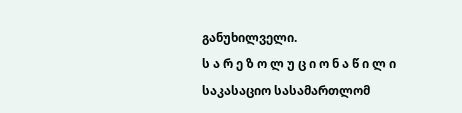განუხილველი.
ს ა რ ე ზ ო ლ უ ც ი ო ნ ა წ ი ლ ი
საკასაციო სასამართლომ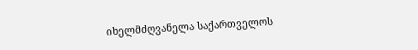იხელმძღვანელა საქართველოს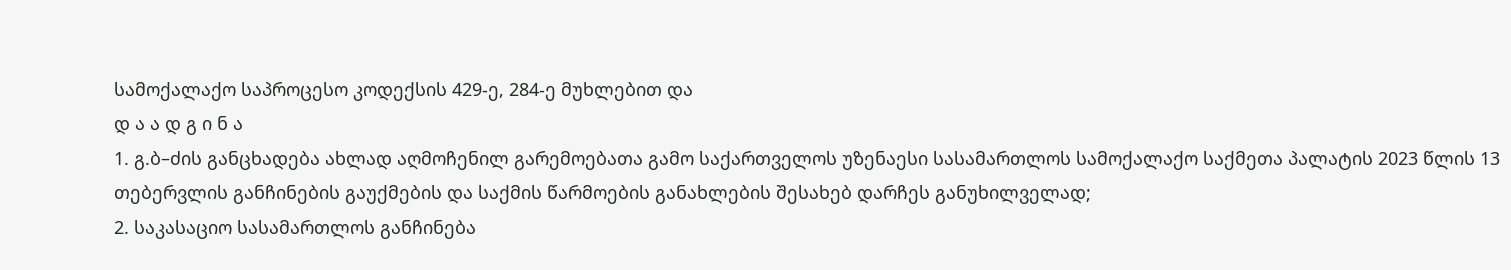სამოქალაქო საპროცესო კოდექსის 429-ე, 284-ე მუხლებით და
დ ა ა დ გ ი ნ ა
1. გ.ბ–ძის განცხადება ახლად აღმოჩენილ გარემოებათა გამო საქართველოს უზენაესი სასამართლოს სამოქალაქო საქმეთა პალატის 2023 წლის 13 თებერვლის განჩინების გაუქმების და საქმის წარმოების განახლების შესახებ დარჩეს განუხილველად;
2. საკასაციო სასამართლოს განჩინება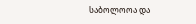საბოლოოა და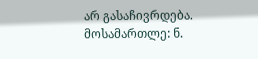არ გასაჩივრდება.
მოსამართლე: ნ.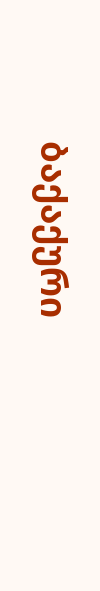ბაქაქური